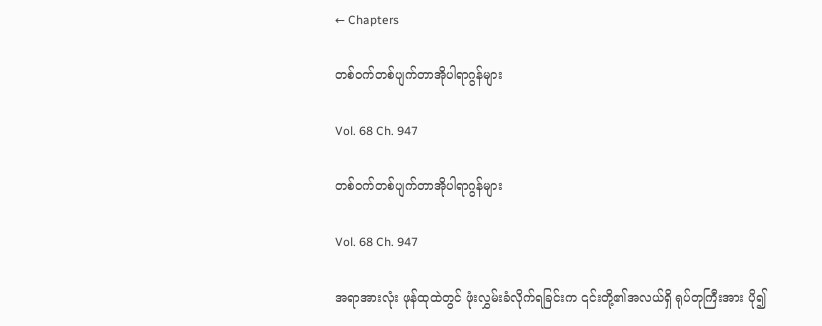← Chapters

တစ်ဝက်တစ်ပျက်တာအိုပါရာဂွန်များ

Vol. 68 Ch. 947

တစ်ဝက်တစ်ပျက်တာအိုပါရာဂွန်များ

Vol. 68 Ch. 947

အရာအားလုံး ဖုန်ထုထဲတွင် ဖုံးလွှမ်းခံလိုက်ရခြင်းက ၎င်းတို့၏အလယ်ရှိ ရုပ်တုကြီးအား ပို၍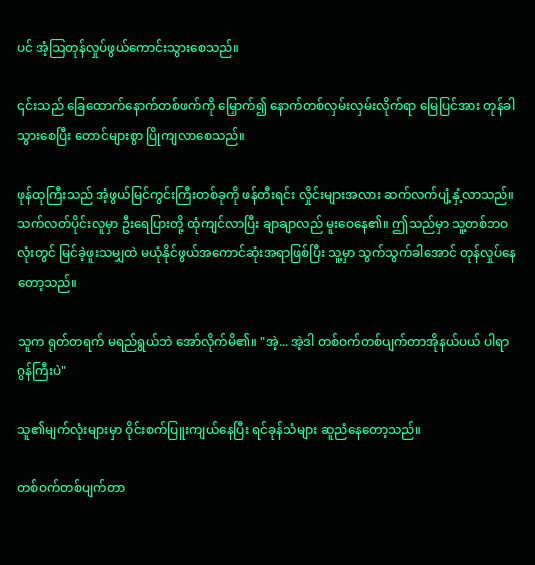ပင် အံ့ဩတုန်လှုပ်ဖွယ်ကောင်းသွားစေသည်။

၎င်းသည် ‌ခြေထောက်နောက်တစ်ဖက်ကို မြှောက်၍ နောက်တစ်လှမ်းလှမ်းလိုက်ရာ မြေပြင်အား တုန်ခါသွားစေပြီး တောင်များစွာ ပြိုကျလာစေသည်။

ဖုန်ထုကြီးသည် အံ့ဖွယ်မြင်ကွင်းကြီးတစ်ခုကို ဖန်တီးရင်း လှိုင်းများအလား ဆက်လက်ပျံ့နှံ့လာသည်။ သက်လတ်ပိုင်းလူမှာ ဦးရေပြားတို့ ထုံကျင်လာပြီး ချာချာလည် မူးဝေနေ‌၏။ ဤသည်မှာ သူ့တစ်ဘဝလုံးတွင် မြင်ခဲ့ဖူးသမျှထဲ မယုံနိုင်ဖွယ်အကောင်ဆုံးအရာဖြစ်ပြီး သူ့မှာ သွက်သွက်ခါအောင် တုန်လှုပ်နေတော့သည်။

သူက ရုတ်တရက် မရည်ရွယ်ဘဲ အော်လိုက်မိ၏။ "အဲ့... အဲ့ဒါ တစ်ဝက်တစ်ပျက်တာအိုနယ်ပယ် ပါရာဂွန်ကြီးပဲ"

သူ၏မျက်လုံးများမှာ ဝိုင်းစက်ပြူးကျယ်နေပြီး ရင်ခုန်သံများ ဆူညံနေတော့သည်။

တစ်ဝက်တစ်ပျက်တာ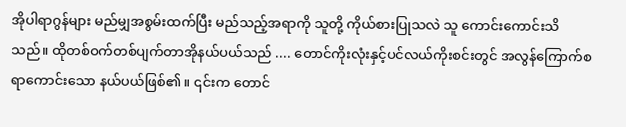အိုပါရာဂွန်များ မည်မျှအစွမ်းထက်ပြီး မည်သည့်အရာကို သူတို့ ကိုယ်စားပြုသလဲ သူ ကောင်းကောင်းသိသည်။ ထိုတစ်ဝက်တစ်ပျက်တာအိုနယ်ပယ်သည် .... တောင်ကိုးလုံးနှင့်ပင်လယ်ကိုးစင်းတွင် အလွန်ကြောက်စရာကောင်းသော နယ်ပယ်ဖြစ်၏။ ၎င်းက တောင်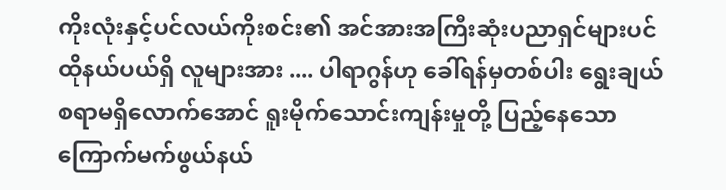ကိုးလုံးနှင့်ပင်လယ်ကိုးစင်း၏ အင်အားအကြီးဆုံးပညာရှင်များပင် ထိုနယ်ပယ်ရှိ လူများအား .... ပါရာဂွန်ဟု ခေါ်ရန်မှတစ်ပါး ရွေးချယ်စရာမရှိလောက်အောင် ရူးမိုက်သောင်းကျန်းမှုတို့ ပြည့်နေသော ကြောက်မက်ဖွယ်နယ်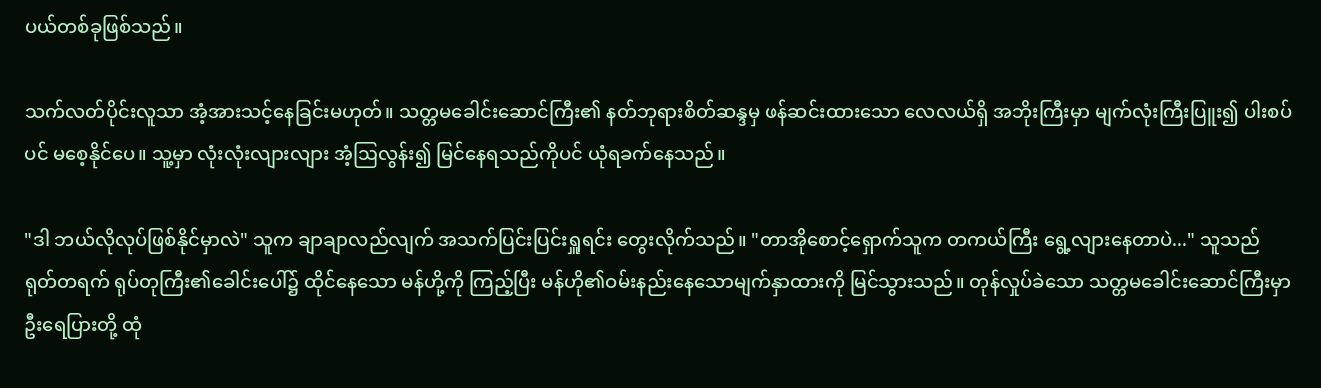ပယ်တစ်ခုဖြစ်သည်။

သက်လတ်ပိုင်းလူသာ အံ့အားသင့်နေခြင်းမဟုတ်။ သတ္တမ‌ခေါင်းဆောင်ကြီး၏ နတ်ဘုရားစိတ်ဆန္ဒမှ ဖန်ဆင်းထားသော လေလယ်ရှိ အဘိုးကြီးမှာ မျက်လုံးကြီးပြူး၍ ပါးစပ်ပင် မစေ့နိုင်ပေ။ သူ့မှာ လုံးလုံးလျားလျား အံ့ဩလွန်း၍ မြင်နေရသည်ကိုပင် ယုံရခက်နေသည်။

"ဒါ ဘယ်လိုလုပ်ဖြစ်နိုင်မှာလဲ" သူက ချာချာလည်လျက် အသက်ပြင်းပြင်းရှူရင်း တွေးလိုက်သည်။ "တာအိုစောင့်ရှောက်သူက တကယ်ကြီး ရွေ့လျားနေတာပဲ..." သူသည် ရုတ်တရက် ရုပ်တုကြီး၏ခေါင်းပေါ်၌ ထိုင်နေသော မန်ဟို့ကို ကြည့်ပြီး မန်ဟို၏ဝမ်းနည်းနေသောမျက်နှာထားကို မြင်သွားသည်။ တုန်လှုပ်ခဲသော သတ္တမခေါင်းဆောင်ကြီးမှာ ဦးရေပြားတို့ ထုံ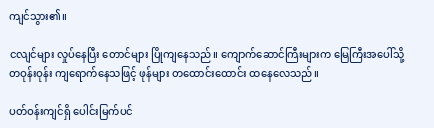ကျင်သွား၏။

ငလျင်များ လှုပ်နေပြီး တောင်များ ပြိုကျနေသည်။ ကျောက်ဆောင်ကြီးများက မြေကြီးအပေါ်သို့ တဝုန်းဝုန်း ကျရောက်နေသဖြင့် ဖုန်များ တထောင်းထောင်း ထနေလေသည်။

ပတ်ဝန်းကျင်ရှိ ပေါင်းမြက်ပင်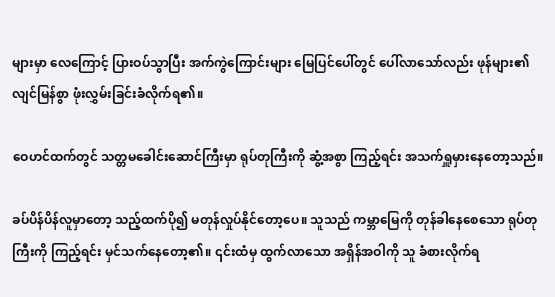များမှာ လေကြောင့် ပြားဝပ်သွာပြီး အက်ကွဲကြောင်းများ မြေပြင်ပေါ်တွင် ပေါ်လာသော်လည်း ဖုန်များ၏ လျင်မြန်စွာ ဖုံးလွှမ်းခြင်းခံလိုက်ရ၏။

ဝေဟင်ထက်တွင် သတ္တမခေါင်းဆောင်ကြီးမှာ ရုပ်တုကြီးကို ဆွံ့အစွာ ကြည့်ရင်း အသက်ရှူမှားနေတော့သည်။

ခပ်ပိန်ပိန်လူမှာတော့ သည့်ထက်ပို၍ မတုန်လှုပ်နိုင်တော့ပေ။ သူသည် ကမ္ဘာမြေကို တုန်ခါနေစေသော ရုပ်တုကြီးကို ကြည့်ရင်း မှင်သက်နေတော့၏။ ၎င်းထံမှ ထွက်လာသော အရှိန်အဝါကို သူ ခံစားလိုက်ရ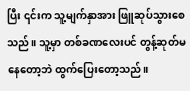ပြီး ၎င်းက သူ့မျက်နှာအား ဖြူဆုပ်သွားစေသည်။ သူ့မှာ တစ်ခဏလေးပင် တွန့်ဆုတ်မနေတော့ဘဲ ထွက်ပြေးတော့သည်။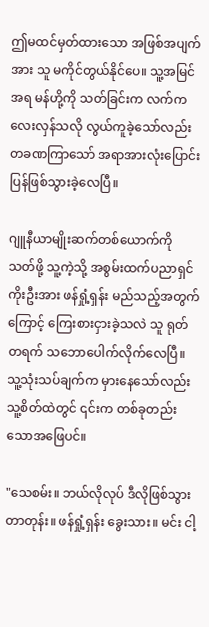ဤမထင်မှတ်ထားသော အဖြစ်အပျက်အား သူ မကိုင်တွယ်နိုင်ပေ။ သူ့အမြင်အရ မန်ဟို့ကို သတ်ခြင်းက လက်ကလေးလှန်သလို လွယ်ကူခဲ့သော်လည်း တခဏကြာသော် အရာအားလုံးပြောင်းပြန်ဖြစ်သွားခဲ့လေပြီ။

ဂျူနီယာမျိုးဆက်တစ်ယောက်ကို သတ်ဖို့ သူ့ကဲ့သို့ အစွမ်းထက်ပညာရှင်ကိုးဦးအား ဖန်ရှုံ့ရှန်း မည်သည့်အတွက်ကြောင့် ‌ကြေးစားငှားခဲ့သလဲ သူ ရုတ်တရက် သဘောပေါက်လိုက်လေပြီ။ သူ့သုံးသပ်ချက်က မှားနေသော်လည်း သူ့စိတ်ထဲတွင် ၎င်းက တစ်ခုတည်းသောအဖြေပင်။

"သေစမ်း။ ဘယ်လိုလုပ် ဒီလိုဖြစ်သွားတာတုန်း။ ဖန်ရှုံ့ရှန်း ခွေးသား။ မင်း ငါ့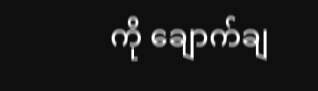ကို ချောက်ချ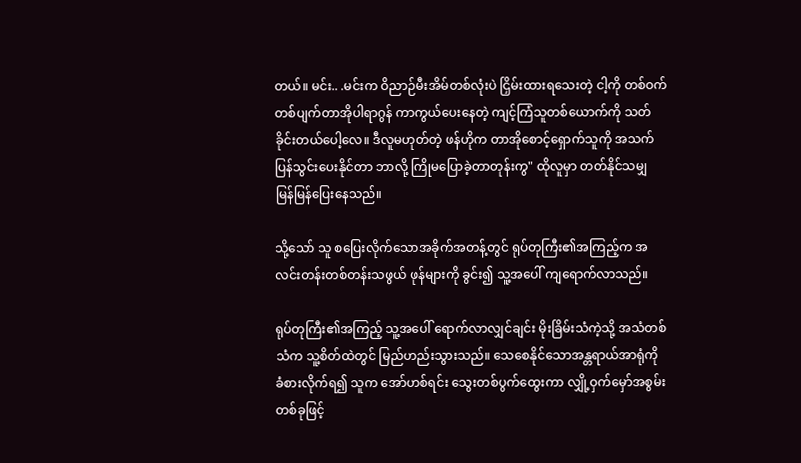တယ်။ မင်း.. .မင်းက ဝိညာဉ်မီးအိမ်တစ်လုံးပဲ ငြှိမ်းထားရသေးတဲ့ ငါ့ကို တစ်ဝက်တစ်ပျက်တာအိုပါရာဂွန် ကာကွယ်ပေးနေတဲ့ ကျင့်ကြံသူတစ်ယောက်ကို သတ်ခိုင်းတယ်ပေါ့လေ။ ဒီလူမဟုတ်တဲ့ ဖန်ဟိုက တာအိုစောင့်ရှောက်သူကို အသက်ပြန်သွင်းပေးနိုင်တာ ဘာလို့ ကြိုမပြောခဲ့တာတုန်းကွ" ထိုလူမှာ တတ်နိုင်သမျှ မြန်မြန်ပြေးနေသည်။

သို့သော် သူ စပြေးလိုက်သောအခိုက်အတန့်တွင် ရုပ်တုကြီး၏အကြည့်က အလင်းတန်းတစ်တန်းသဖွယ် ဖုန်များကို ခွင်း၍ သူ့အပေါ် ကျရောက်လာသည်။

ရုပ်တုကြီး၏အကြည့် သူ့အပေါ် ရောက်လာလျှင်ချင်း မိုးခြိမ်းသံကဲ့သို့ အသံတစ်သံက သူ့စိတ်ထဲတွင် မြည်ဟည်းသွားသည်။ သေစေနိုင်သောအန္တရာယ်အာရုံကို ခံစားလိုက်ရ၍ သူက အော်ဟစ်ရင်း သွေးတစ်ပွက်ထွေးကာ လျှို့ဝှက်မှော်အစွမ်းတစ်ခုဖြင့်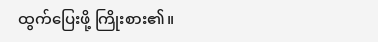ထွက်ပြေးဖို့ ကြိုးစား၏။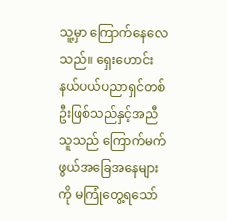သူ့မှာ ကြောက်နေ‌လေသည်။ ရှေးဟောင်းနယ်ပယ်ပညာရှင်တစ်ဦးဖြစ်သည်နှင့်အညီ သူသည် ‌‌ကြောက်မက်ဖွယ်အခြေအနေများကို မကြုံတွေ့ရသော်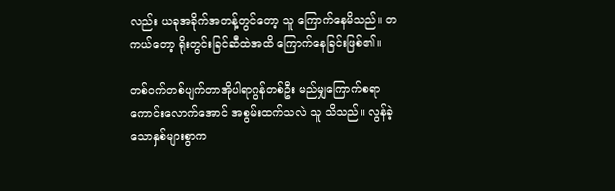လည်း ယခုအခိုက်အတန့်တွင်တော့ သူ ကြောက်နေမိသည်။ တကယ်တော့ ရိုးတွင်းခြင်ဆီထဲအထိ ကြောက်နေခြင်းဖြစ်၏။

တစ်ဝက်တစ်ပျက်တာအိုပါရာဂွန်တစ်ဦး မည်မျှကြောက်စရာကောင်းလောက်အောင် အစွမ်းထက်သလဲ သူ သိသည်။ လွန်ခဲ့သောနှစ်များစွာက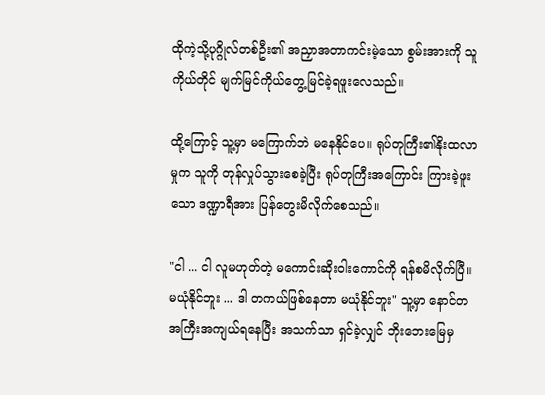ထိုကဲ့သို့ပုဂ္ဂိုလ်တစ်ဦး၏ အညှာအတာကင်းမဲ့သော စွမ်းအားကို သူကိုယ်တိုင် မျက်မြင်ကိုယ်တွေ့မြင်ခဲ့ရဖူးလေသည်။

ထို့ကြောင့် သူ့မှာ မကြောက်ဘဲ မနေနိုင်ပေ။ ရုပ်တုကြီး၏နိုးထလာမှုက သူကို တုန်လှုပ်သွားစေခဲ့ပြီး ရုပ်တုကြီးအကြောင်း ကြားခဲ့ဖူးသော ဒဏ္ဍာရီအား ပြန်တွေးမိလိုက်စေသည်။

"ငါ ... ငါ လူမဟုတ်တဲ့ မကောင်းဆိုးဝါးကောင်ကို ရန်စမိလိုက်ပြီ။ မယုံနိုင်ဘူး ... ဒါ တကယ်ဖြစ်နေတာ မယုံနိုင်ဘူး" သူ့မှာ နောင်တအကြီးအကျယ်ရနေပြီး အသက်သာ ရှင်ခဲ့လျှင် ဘိုးဘေးမြေမှ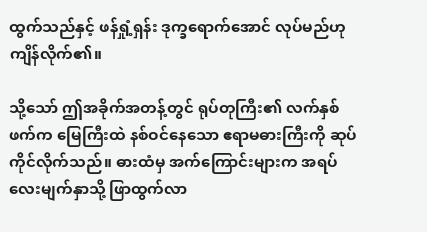ထွက်သည်နှင့် ဖန်ရှုံ့ရှန်း ဒုက္ခရောက်အောင် လုပ်မည်ဟု ကျိန်လိုက်၏။

သို့သော် ဤအခိုက်အတန့်တွင် ရုပ်တုကြီး၏ လက်နှစ်ဖက်က မြေကြီးထဲ နစ်ဝင်နေသော ဧရာမဓားကြီးကို ဆုပ်ကိုင်လိုက်သည်။ ဓားထံမှ အက်ကြောင်းများက အရပ်လေးမျက်နှာသို့ ဖြာထွက်လာ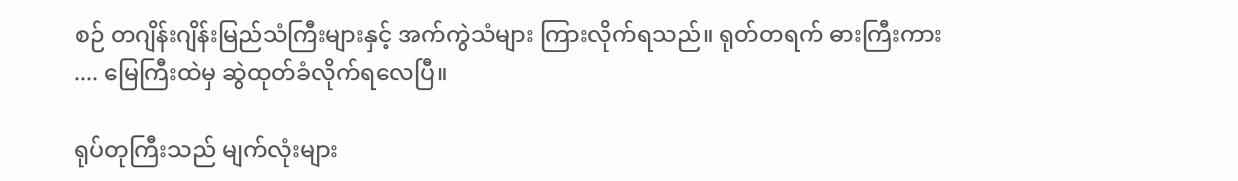စဉ် တဂျိန်းဂျိန်းမြည်သံကြီးများနှင့် အက်ကွဲသံများ ကြားလိုက်ရသည်။ ရုတ်တရက် ဓားကြီးကား .... မြေကြီးထဲမှ ဆွဲထုတ်ခံလိုက်ရလေပြီ။

ရုပ်တုကြီးသည် မျက်လုံးများ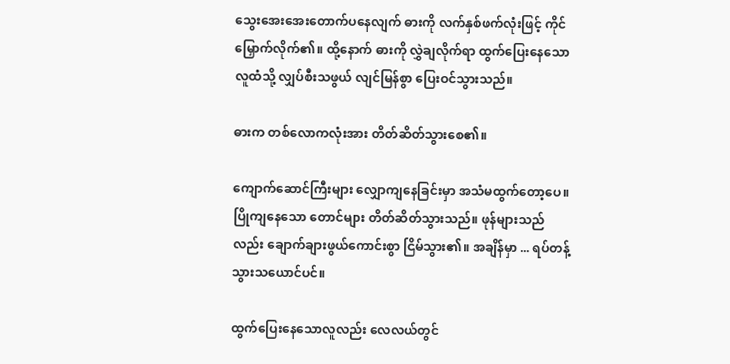သွေးအေးအေးတောက်ပနေလျက် ဓားကို လက်နှစ်ဖက်လုံးဖြင့် ကိုင်မြှောက်လိုက်၏။ ထို့‌နောက် ဓားကို လွှဲချလိုက်ရာ ထွက်ပြေးနေသောလူထံသို့ လျှပ်စီးသဖွယ် လျင်မြန်စွာ ပြေးဝင်သွားသည်။

ဓားက တစ်လောကလုံးအား တိတ်ဆိတ်သွားစေ၏။

ကျောက်ဆောင်ကြီးများ လျှောကျနေခြင်းမှာ အသံမထွက်တော့ပေ။ ပြိုကျနေသော တောင်များ တိတ်ဆိတ်သွားသည်။ ဖုန်များသည်လည်း‌ ချောက်ချားဖွယ်ကောင်းစွာ ငြိမ်သွား၏။ အချိန်မှာ ... ရပ်တန့်သွားသယောင်ပင်။

ထွက်ပြေးနေသောလူလည်း ‌လေလယ်တွင်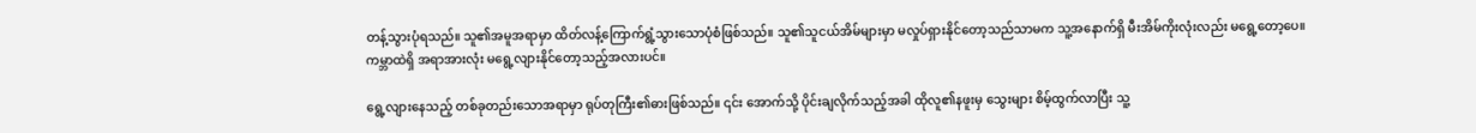တန့်သွားပုံရသည်။ သူ၏အမူအရာမှာ ထိတ်လန့်ကြောက်ရွံ့သွားသောပုံစံဖြစ်သည်။ သူ၏သူငယ်အိမ်များမှာ မလှုပ်ရှားနိုင်တော့သည်သာမက သူ့အနောက်ရှိ မီးအိမ်ကိုးလုံးလည်း မရွေ့တော့ပေ။ ကမ္ဘာထဲရှိ အရာအားလုံး မရွေ့လျားနိုင်တော့သည့်အလားပင်။

ရွေ့လျားနေသည့် တစ်ခုတည်းသောအရာမှာ ရုပ်တုကြီး၏ဓားဖြစ်သည်။ ၎င်း အောက်သို့ ပိုင်းချလိုက်သည့်အခါ ထိုလူ၏နဖူးမှ သွေးများ စိမ့်ထွက်လာပြီး သူ့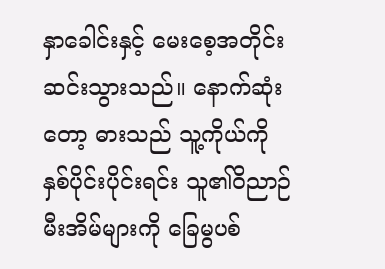နှာခေါင်းနှင့် မေးစေ့အတိုင်း ဆင်းသွားသည်။ နောက်ဆုံးတော့ ဓားသည် သူ့ကိုယ်ကို နှစ်ပိုင်းပိုင်းရင်း သူ၏ဝိညာဉ်မီးအိမ်များကို ခြေမွပစ်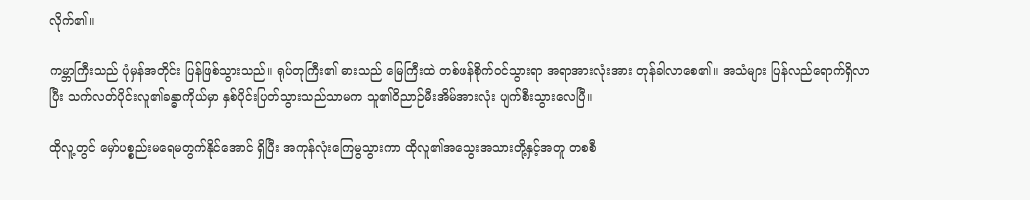လိုက်၏။

ကမ္ဘာကြီးသည် ပုံမှန်အတိုင်း ပြန်ဖြစ်သွားသည်။ ရုပ်တုကြီး၏ ‌ဓားသည် မြေကြီးထဲ တစ်ဖန်စိုက်ဝင်သွားရာ အရာအားလုံးအား တုန်ခါလာစေ၏။ အသံများ ပြန်လည်ရောက်ရှိလာပြီး သက်လတ်ပိုင်းလူ၏ခန္ဓာကိုယ်မှာ နှစ်ပိုင်းပြတ်သွားသည်သာမက သူ၏ဝိညာဉ်မီးအိမ်အားလုံး ပျက်စီးသွားလေပြီ။

ထိုလူ့တွင် မှော်ပစ္စည်းမရေမတွက်နိုင်အောင် ရှိပြီး အကုန်လုံးကြေမွသွားကာ ထိုလူ၏အသွေးအသားတို့နှင့်အတူ တစစီ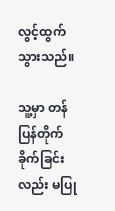လွင့်ထွက်သွားသည်။

သူ့မှာ တန်ပြန်တိုက်ခိုက်ခြင်းလည်း မပြု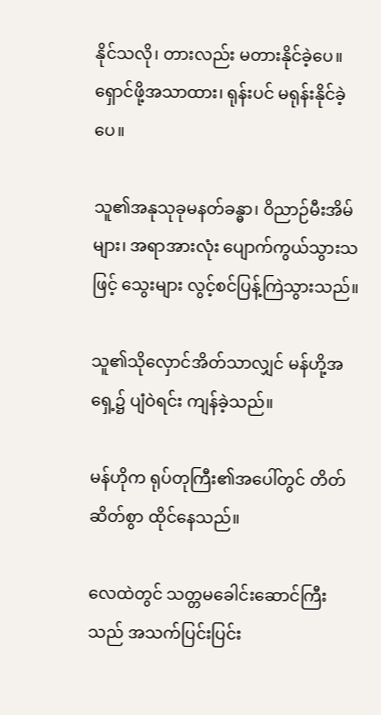နိုင်သလို၊ တားလည်း မတားနိုင်ခဲ့ပေ။ ရှောင်ဖို့အသာထား၊ ရုန်းပင် မရုန်းနိုင်ခဲ့ပေ။

သူ၏အနုသုခုမနတ်ခန္ဓာ၊ ဝိညာဉ်မီးအိမ်များ၊ အရာအားလုံး ပျောက်ကွယ်သွားသဖြင့် သွေးများ လွင့်စင်ပြန့်ကြဲသွားသည်။

သူ၏သိုလှောင်အိတ်သာလျှင် မန်ဟို့အရှေ့၌ ပျံဝဲရင်း ကျန်ခဲ့သည်။

မန်ဟိုက ရုပ်တုကြီး၏အပေါ်တွင် တိတ်ဆိတ်စွာ ထိုင်နေသည်။

လေထဲတွင် သတ္တမခေါင်းဆောင်ကြီးသည် အသက်ပြင်းပြင်း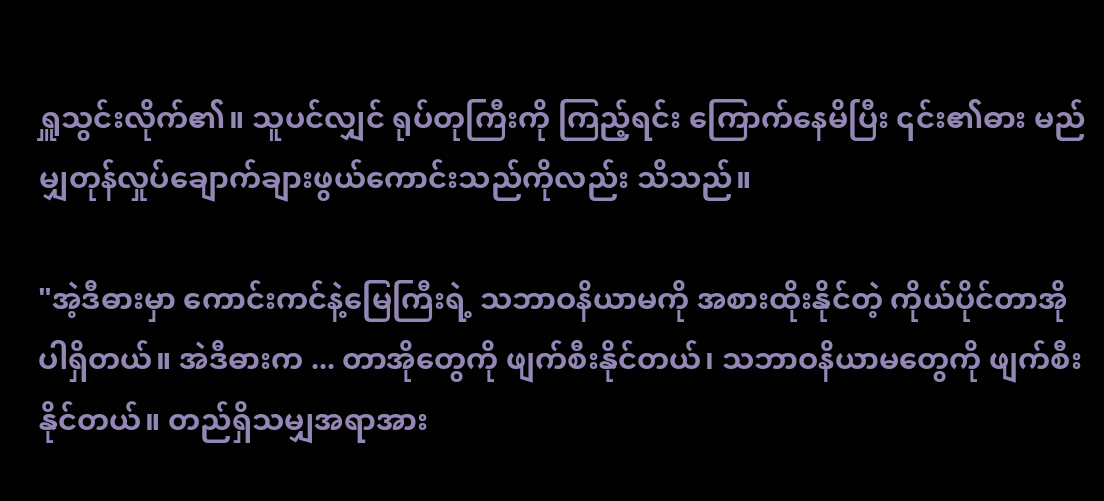ရှူသွင်းလိုက်၏။ သူပင်လျှင် ရုပ်တုကြီးကို ကြည့်ရင်း ကြောက်နေမိပြီး ၎င်း၏ဓား မည်မျှ‌တုန်လှုပ်ချောက်ချားဖွယ်ကောင်းသည်ကိုလည်း သိသည်။

"အဲ့ဒီဓားမှာ ‌ကောင်းကင်နဲ့မြေကြီးရဲ့ သဘာဝနိယာမကို အစားထိုးနိုင်တဲ့ ကိုယ်ပိုင်တာအိုပါရှိတယ်။ အဲဒီဓားက ... တာအိုတွေကို ဖျက်စီးနိုင်တယ်၊ သဘာဝနိယာမတွေကို ဖျက်စီးနိုင်တယ်။ တည်ရှိသမျှအရာအား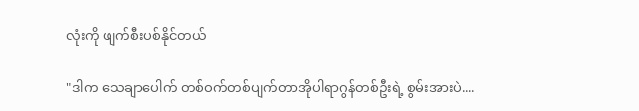လုံးကို ဖျက်စီးပစ်နိုင်တယ်

"ဒါက သေချာပေါက် တစ်ဝက်တစ်ပျက်တာအိုပါရာဂွန်တစ်ဦးရဲ့ စွမ်းအားပဲ....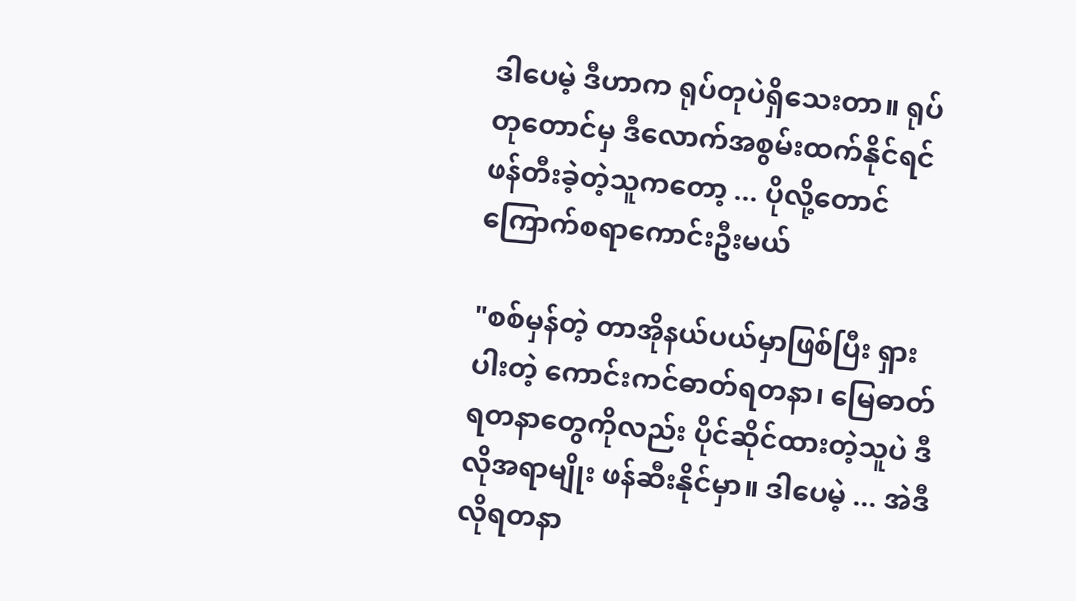ဒါပေမဲ့ ဒီဟာက ရုပ်တုပဲရှိသေးတာ။ ရုပ်တု‌တောင်မှ ဒီလောက်အစွမ်းထက်နိုင်ရင် ဖန်တီးခဲ့တဲ့သူကတော့ ... ပိုလို့တောင် ကြောက်စရာကောင်းဦးမယ်

"စစ်မှန်တဲ့ တာအိုနယ်ပယ်မှာဖြစ်ပြီး ရှားပါးတဲ့ ကောင်းကင်ဓာတ်ရတနာ၊ မြေဓာတ်ရတနာတွေကိုလည်း ပိုင်ဆိုင်ထားတဲ့သူပဲ ဒီလိုအရာမျိုး ဖန်ဆီးနိုင်မှာ။ ဒါပေမဲ့ ... အဲဒီလိုရတနာ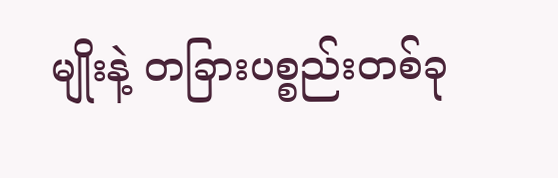မျိုးနဲ့ တခြားပစ္စည်းတစ်ခု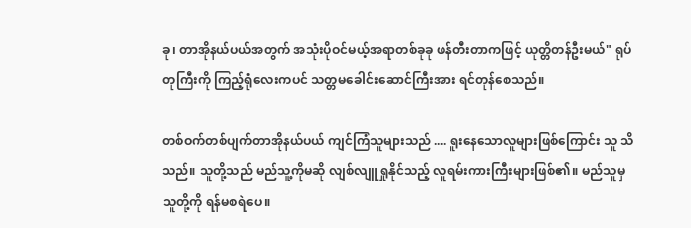ခု၊ တာအိုနယ်ပယ်အတွက် အသုံးပိုဝင်မယ့်အရာတစ်ခုခု ဖန်တီးတာကဖြင့် ယုတ္တိတန်ဦးမယ်" ရုပ်တုကြီးကို ကြည့်ရုံလေးကပင် သတ္တမခေါင်းဆောင်ကြီးအား ရင်တုန်စေသည်။

တစ်ဝက်တစ်ပျက်တာအိုနယ်ပယ် ကျင်ကြံသူများသည် .... ရူးနေသောလူများဖြစ်ကြောင်း သူ သိသည်။ သူတို့သည် မည်သူ့ကိုမဆို လျစ်လျူရှုနိုင်သည့် လူရမ်းကားကြီးများဖြစ်၏။ မည်သူမှ သူတို့ကို ရန်မစရဲပေ။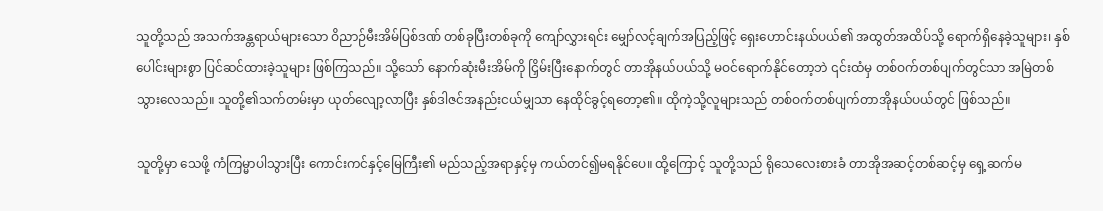သူတို့သည် အသက်အန္တရာယ်များသော ဝိညာဉ်မီးအိမ်ပြစ်ဒဏ် တစ်ခုပြီးတစ်ခုကို ကျော်လွှားရင်း မျှော်လင့်ချက်အပြည့်ဖြင့် ရှေးဟောင်းနယ်ပယ်၏ အထွတ်အထိပ်သို့ ရောက်ရှိနေခဲ့သူများ၊ နှစ်ပေါင်းများစွာ ပြင်ဆင်ထားခဲ့သူများ ဖြစ်ကြသည်။ သို့သော် နောက်ဆုံးမီးအိမ်ကို ငြှိမ်းပြီးနောက်တွင် တာအိုနယ်ပယ်သို့ မဝင်ရောက်နိုင်တော့ဘဲ ၎င်းထံမှ တစ်ဝက်တစ်ပျက်တွင်သာ အမြဲတစ်သွားလေသည်။ သူတို့၏သက်တမ်းမှာ ယုတ်လျော့လာပြီး နှစ်ဒါဇင်အနည်းငယ်မျှသာ နေထိုင်ခွင့်ရတော့၏။ ထိုကဲ့သို့လူများသည် တစ်ဝက်တစ်ပျက်တာအိုနယ်ပယ်တွင် ဖြစ်သည်။

သူတို့မှာ သေဖို့ ကံကြမ္မာပါသွားပြီး ကောင်းကင်နှင့်မြေကြီး၏ မည်သည့်အရာနှင့်မှ ကယ်တင်၍မရနိုင်ပေ။ ထို့ကြောင့် သူတို့သည် ရိုသေလေးစားခံ တာအိုအဆင့်တစ်ဆင့်မှ ရှေ့ဆက်မ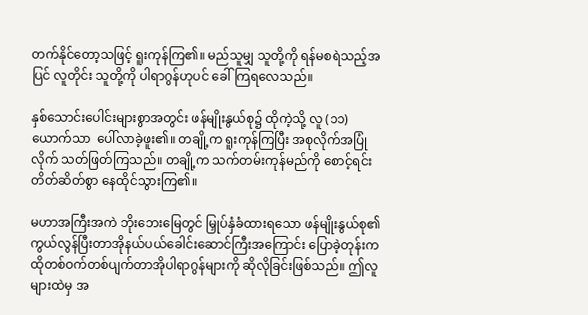တက်နိုင်တော့သဖြင့် ရူးကုန်ကြ၏။ မည်သူမျှ သူတို့ကို ရန်မစရဲသည့်အပြင် လူတိုင်း သူတို့ကို ပါရာဂွန်ဟုပင် ခေါ်ကြရလေသည်။

နှစ်သောင်းပေါင်းများစွာအတွင်း ဖန်မျိုးနွယ်စု၌ ထိုကဲ့သို့ လူ (၁၁) ယောက်သာ  ပေါ်လာခဲ့ဖူး၏။ တချို့က ရူးကုန်ကြပြီး အစုလိုက်အပြုံလိုက် သတ်ဖြတ်ကြသည်။ တချို့က သက်တမ်းကုန်မည်ကို စောင့်ရင်း တိတ်ဆိတ်စွာ နေထိုင်သွားကြ၏။

မဟာအကြီးအကဲ ဘိုးဘေးမြေတွင် မြှုပ်နှံခံထား‌ရ‌သော ဖန်မျိုးနွယ်စု၏ ကွယ်လွန်ပြီးတာအိုနယ်ပယ်ခေါင်းဆောင်ကြီးအကြောင်း ပြောခဲ့တုန်းက ထိုတစ်ဝက်တစ်ပျက်တာအိုပါရာဂွန်များကို ဆိုလိုခြင်းဖြစ်သည်။ ဤလူများထဲမှ အ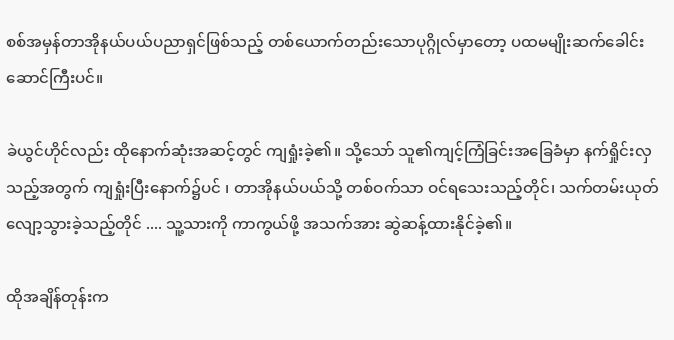စစ်အမှန်တာအိုနယ်ပယ်ပညာရှင်ဖြစ်သည့် တစ်ယောက်‌တည်းသောပုဂ္ဂိုလ်မှာတော့ ပထမမျိုးဆက်ခေါင်းဆောင်ကြီးပင်။

ခဲယွင်ဟိုင်လည်း ထိုနောက်ဆုံးအဆင့်တွင် ကျရှုံးခဲ့၏။ သို့သော် သူ၏ကျင့်ကြံခြင်းအခြေခံမှာ နက်ရှိုင်းလှသည့်အတွက် ကျရှုံးပြီးနောက်၌ပင် ၊ တာအိုနယ်ပယ်သို့ တစ်ဝက်သာ ဝင်ရသေးသည့်တိုင်၊ သက်တမ်းယုတ်လျော့သွားခဲ့သည့်တိုင် .... သူ့သားကို ကာကွယ်ဖို့ အသက်အား ဆွဲဆန့်ထားနိုင်ခဲ့၏။

ထိုအချိန်တုန်းက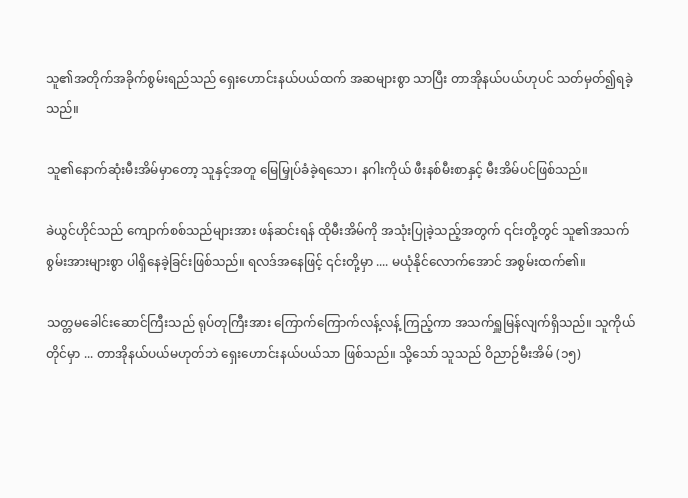သူ၏အတိုက်အခိုက်စွမ်းရည်သည် ရှေးဟောင်းနယ်ပယ်ထက် အဆများစွာ သာပြီး တာအိုနယ်ပယ်ဟုပင် သတ်မှတ်၍ရခဲ့သည်။

သူ၏နောက်ဆုံးမီးအိမ်မှာတော့ သူနှင့်အတူ မြေမြှုပ်ခံခဲ့ရသော၊ နဂါးကိုယ် ဖီးနစ်မီးစာနှင့် မီးအိမ်ပင်ဖြစ်သည်။

ခဲယွင်ဟိုင်သည် ကျောက်စစ်သည်များအား ဖန်ဆင်းရန် ထိုမီးအိမ်ကို အသုံးပြုခဲ့သည့်အတွက် ၎င်းတို့တွင် သူ၏အသက်စွမ်းအားများစွာ ပါရှိနေခဲ့ခြင်းဖြစ်သည်။ ရလဒ်အနေဖြင့် ၎င်းတို့မှာ .... မယုံနိုင်လောက်အောင် အစွမ်းထက်၏။

သတ္တမခေါင်းဆောင်ကြီးသည် ရုပ်တုကြီးအား ကြောက်ကြောက်လန့်လန့် ကြည့်ကာ အသက်ရှူမြန်လျက်ရှိသည်။ သူကိုယ်တိုင်မှာ ... တာအိုနယ်ပယ်မဟုတ်ဘဲ ရှေးဟောင်းနယ်ပယ်သာ ဖြစ်သည်။ သို့သော် သူသည် ဝိညာဉ်မီးအိမ် (၁၅)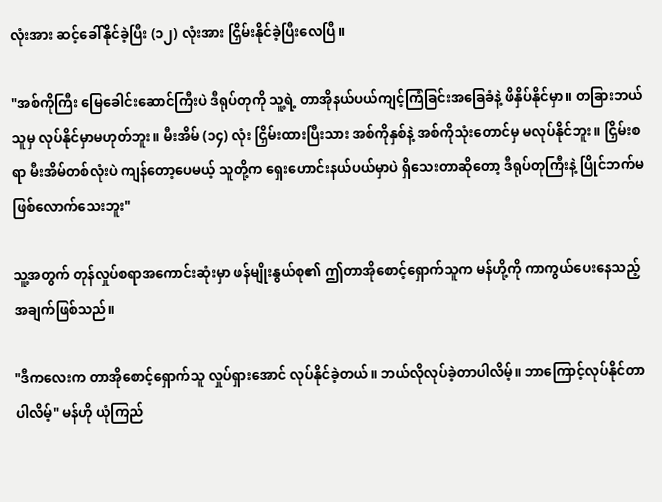လုံးအား ဆင့်ခေါ်နိုင်ခဲ့ပြီး (၁၂) လုံးအား ငြှိမ်းနိုင်ခဲ့ပြီးလေပြီ။

"အစ်ကိုကြီး မြေခေါင်းဆောင်ကြီးပဲ ဒီရုပ်တုကို သူ့ရဲ့ တာအိုနယ်ပယ်ကျင့်ကြံခြင်းအခြေခံနဲ့ ဖိနှိပ်နိုင်မှာ။ တခြားဘယ်သူမှ လုပ်နိုင်မှာမဟုတ်ဘူး။ မီးအိမ် (၁၄) လုံး ငြှိမ်းထားပြီးသား အစ်ကိုနှစ်နဲ့ အစ်ကိုသုံးတောင်မှ မလုပ်နိုင်ဘူး။ ငြှိမ်းစရာ မီးအိမ်တစ်လုံးပဲ ကျန်တော့ပေမယ့် သူတို့က ရှေးဟောင်းနယ်ပယ်မှာပဲ ရှိသေးတာဆိုတော့ ဒီရုပ်တုကြီးနဲ့ ပြိုင်ဘက်မဖြစ်လောက်သေးဘူး"

သူ့အတွက် တုန်လှုပ်စရာအကောင်းဆုံးမှာ ဖန်မျိုးနွယ်စု၏ ဤတာအိုစောင့်ရှောက်သူက မန်ဟို့ကို ကာကွယ်ပေးနေသည့်အချက်ဖြစ်သည်။

"ဒီကလေးက တာအိုစောင့်ရှောက်သူ လှုပ်ရှားအောင် လုပ်နိုင်ခဲ့တယ်။ ဘယ်လိုလုပ်ခဲ့တာပါလိမ့်။ ဘာကြောင့်လုပ်နိုင်တာပါလိမ့်" မန်ဟို ယုံကြည်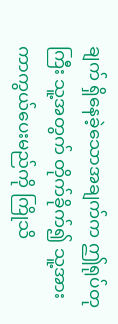ချက် ရှိနေခဲ့သောအချက်က ဤရုပ်တုကြီး သူ့အတွက် တိုက်ခိုက်၍ သူ့အား ကာကွယ်ပေးမည်ကို ကြိုသိ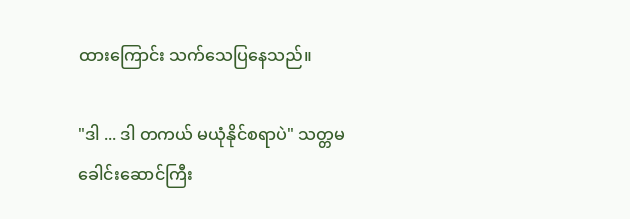ထားကြောင်း သက်သေပြနေသည်။

"ဒါ ... ဒါ တကယ် မယုံနိုင်စရာပဲ" သတ္တမခေါင်းဆောင်ကြီး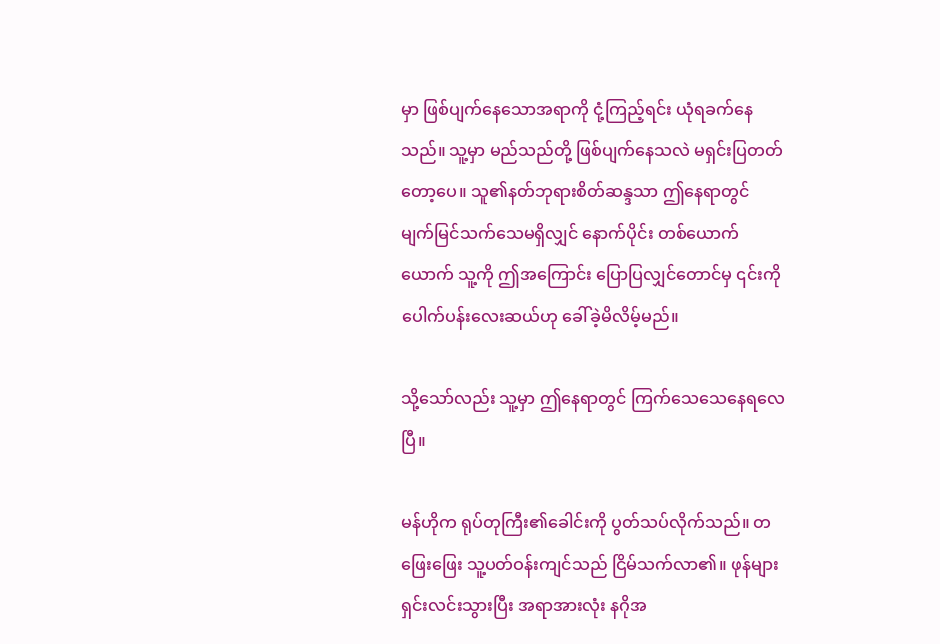မှာ ဖြစ်ပျက်နေသောအရာကို ငုံ့ကြည့်ရင်း ယုံရခက်နေသည်။ သူ့မှာ မည်သည်တို့ ဖြစ်ပျက်နေသလဲ မရှင်းပြတတ်တော့ပေ။ သူ၏နတ်ဘုရားစိတ်ဆန္ဒသာ ဤနေရာတွင် မျက်မြင်သက်သေမရှိလျှင် နောက်ပိုင်း တစ်ယောက်ယောက် သူ့ကို ဤအကြောင်း ပြောပြလျှင်တောင်မှ ၎င်းကို ပေါက်ပန်းလေးဆယ်ဟု ခေါ်ခဲ့မိလိမ့်မည်။

သို့သော်လည်း သူ့မှာ ဤနေရာတွင် ကြက်သေသေနေရလေပြီ။

မန်ဟိုက ရုပ်တုကြီး၏ခေါင်းကို ပွတ်သပ်လိုက်သည်။ တဖြေးဖြေး သူ့ပတ်ဝန်းကျင်သည် ငြိမ်သက်လာ၏။ ဖုန်များ ရှင်းလင်းသွားပြီး အရာအားလုံး နဂိုအ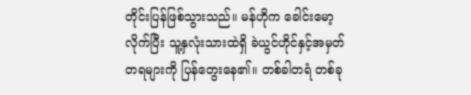တိုင်းပြန်ဖြစ်သွားသည်။ မန်ဟိုက ခေါင်းမော့လိုက်ပြီး သူ့နှလုံးသားထဲရှိ ခဲယွင်ဟိုင်နှင့်အမှတ်တရများကို ပြန်တွေးနေ၏။ တစ်ခါတရံ တစ်ခု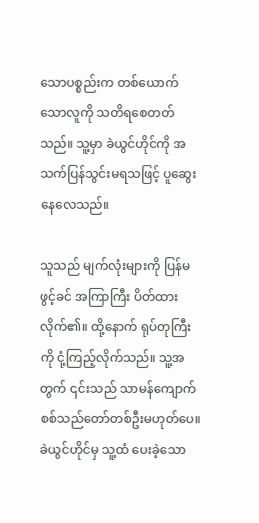သောပစ္စည်းက တစ်ယောက်သောလူကို သတိရစေတတ်သည်။ သူ့မှာ ခဲယွင်ဟိုင်ကို အသက်ပြန်သွင်းမရသဖြင့် ပူဆွေးနေလေသည်။

သူသည် မျက်လုံးများကို ပြန်မဖွင့်ခင် အကြာကြီး ပိတ်ထားလိုက်၏။ ထို့နောက် ရုပ်တုကြီးကို ငုံ့ကြည့်လိုက်သည်။ သူ့အတွက် ၎င်းသည် သာမန်ကျောက်စစ်သည်တော်တစ်ဦးမဟုတ်ပေ။ ခဲယွင်ဟိုင်မှ သူ့ထံ ပေးခဲ့သော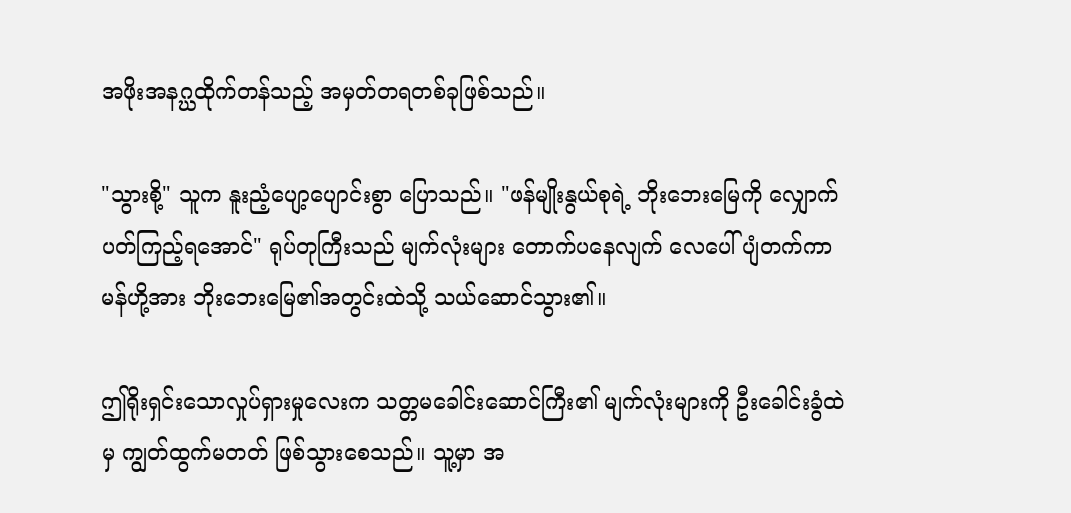အဖိုးအနဂ္ဃထိုက်တန်သည့် အမှတ်တရတစ်ခုဖြစ်သည်။

"သွားစို့" သူက နူးညံ့ပျော့ပျောင်းစွာ ပြောသည်။ "ဖန်မျိုးနွယ်စုရဲ့ ဘိုးဘေးမြေကို လျှောက်ပတ်ကြည့်ရအောင်" ရုပ်တုကြီးသည် မျက်လုံးများ တောက်ပနေလျက် လေပေါ်ပျံတက်ကာ မန်ဟို့အား ဘိုးဘေးမြေ၏အတွင်းထဲသို့ သယ်ဆောင်သွား၏။

ဤရိုးရှင်းသောလှုပ်ရှားမှုလေးက သတ္တမခေါင်းဆောင်ကြီး၏ မျက်လုံးများကို ဦးခေါင်းခွံထဲမှ ကျွတ်ထွက်မတတ် ဖြစ်သွားစေသည်။ သူ့မှာ အ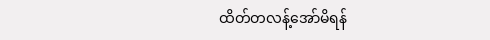ထိတ်တလန့်အော်မိရန်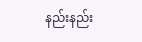နည်းနည်း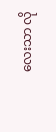လေးသာ လို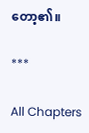တော့၏။

***

All Chapters